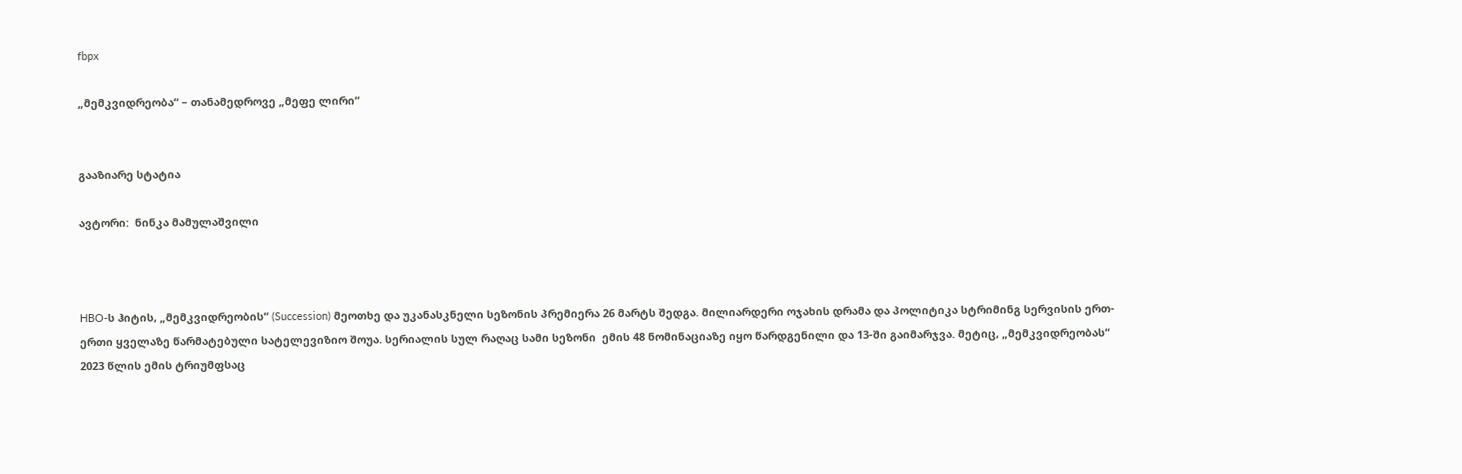fbpx

„მემკვიდრეობა“ – თანამედროვე „მეფე ლირი“


გააზიარე სტატია

ავტორი:  ნინკა მამულაშვილი



HBO-ს ჰიტის, „მემკვიდრეობის“ (Succession) მეოთხე და უკანასკნელი სეზონის პრემიერა 26 მარტს შედგა. მილიარდერი ოჯახის დრამა და პოლიტიკა სტრიმინგ სერვისის ერთ-ერთი ყველაზე წარმატებული სატელევიზიო შოუა. სერიალის სულ რაღაც სამი სეზონი  ემის 48 ნომინაციაზე იყო წარდგენილი და 13-ში გაიმარჯვა. მეტიც, „მემკვიდრეობას“ 2023 წლის ემის ტრიუმფსაც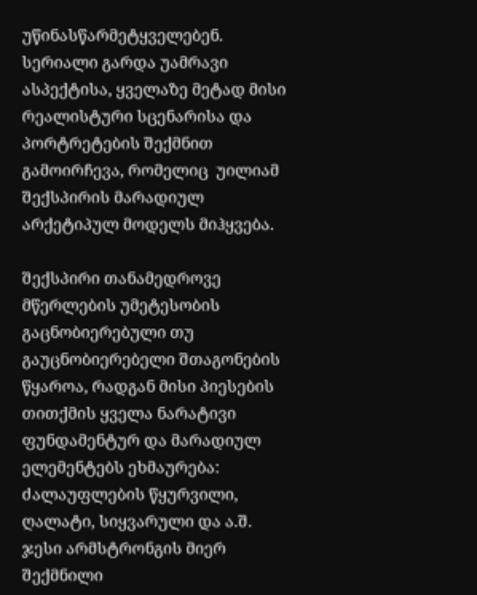უწინასწარმეტყველებენ. სერიალი გარდა უამრავი ასპექტისა, ყველაზე მეტად მისი რეალისტური სცენარისა და პორტრეტების შექმნით გამოირჩევა, რომელიც  უილიამ შექსპირის მარადიულ არქეტიპულ მოდელს მიჰყვება.

შექსპირი თანამედროვე მწერლების უმეტესობის გაცნობიერებული თუ გაუცნობიერებელი შთაგონების წყაროა, რადგან მისი პიესების თითქმის ყველა ნარატივი ფუნდამენტურ და მარადიულ ელემენტებს ეხმაურება: ძალაუფლების წყურვილი, ღალატი, სიყვარული და ა.შ. ჯესი არმსტრონგის მიერ შექმნილი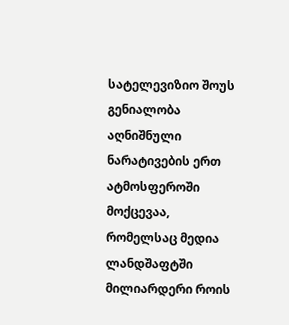სატელევიზიო შოუს გენიალობა აღნიშნული ნარატივების ერთ ატმოსფეროში მოქცევაა, რომელსაც მედია ლანდშაფტში მილიარდერი როის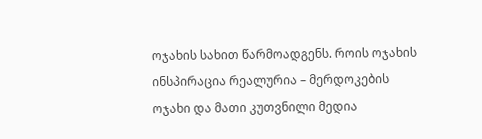ოჯახის სახით წარმოადგენს. როის ოჯახის ინსპირაცია რეალურია – მერდოკების ოჯახი და მათი კუთვნილი მედია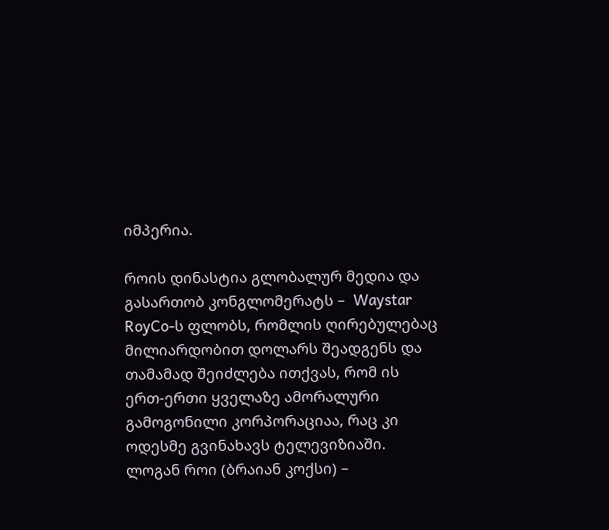იმპერია.

როის დინასტია გლობალურ მედია და გასართობ კონგლომერატს –  Waystar RoyCo-ს ფლობს, რომლის ღირებულებაც მილიარდობით დოლარს შეადგენს და თამამად შეიძლება ითქვას, რომ ის ერთ-ერთი ყველაზე ამორალური გამოგონილი კორპორაციაა, რაც კი ოდესმე გვინახავს ტელევიზიაში. ლოგან როი (ბრაიან კოქსი) –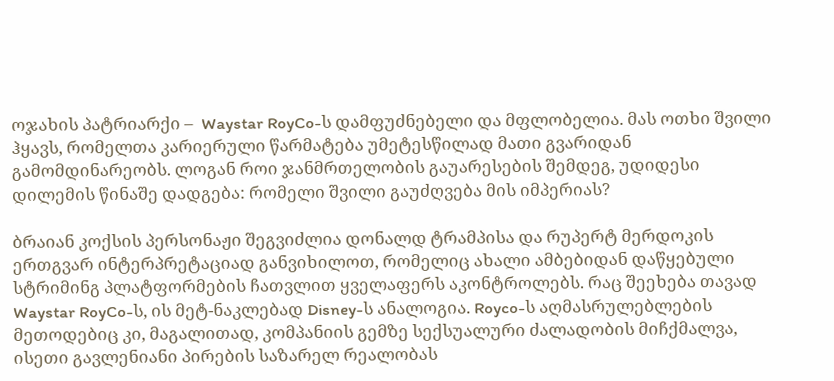ოჯახის პატრიარქი –  Waystar RoyCo-ს დამფუძნებელი და მფლობელია. მას ოთხი შვილი ჰყავს, რომელთა კარიერული წარმატება უმეტესწილად მათი გვარიდან გამომდინარეობს. ლოგან როი ჯანმრთელობის გაუარესების შემდეგ, უდიდესი დილემის წინაშე დადგება: რომელი შვილი გაუძღვება მის იმპერიას?

ბრაიან კოქსის პერსონაჟი შეგვიძლია დონალდ ტრამპისა და რუპერტ მერდოკის ერთგვარ ინტერპრეტაციად განვიხილოთ, რომელიც ახალი ამბებიდან დაწყებული სტრიმინგ პლატფორმების ჩათვლით ყველაფერს აკონტროლებს. რაც შეეხება თავად Waystar RoyCo-ს, ის მეტ-ნაკლებად Disney-ს ანალოგია. Royco-ს აღმასრულებლების მეთოდებიც კი, მაგალითად, კომპანიის გემზე სექსუალური ძალადობის მიჩქმალვა, ისეთი გავლენიანი პირების საზარელ რეალობას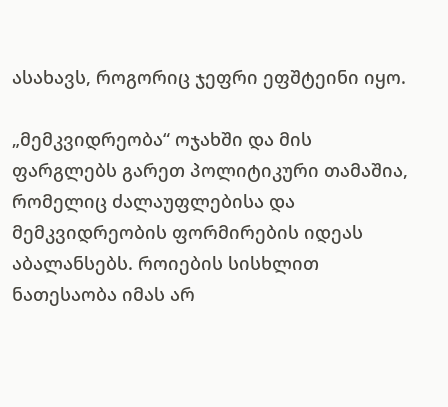ასახავს, როგორიც ჯეფრი ეფშტეინი იყო.

„მემკვიდრეობა“ ოჯახში და მის ფარგლებს გარეთ პოლიტიკური თამაშია, რომელიც ძალაუფლებისა და მემკვიდრეობის ფორმირების იდეას აბალანსებს. როიების სისხლით ნათესაობა იმას არ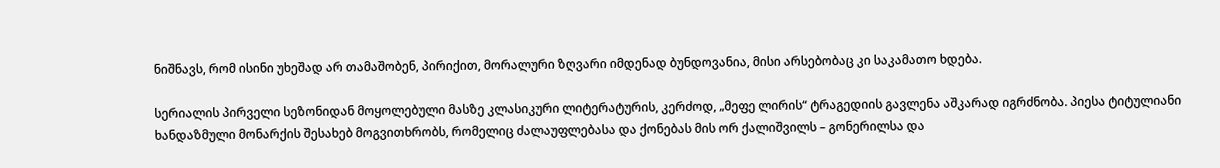ნიშნავს, რომ ისინი უხეშად არ თამაშობენ, პირიქით, მორალური ზღვარი იმდენად ბუნდოვანია, მისი არსებობაც კი საკამათო ხდება.

სერიალის პირველი სეზონიდან მოყოლებული მასზე კლასიკური ლიტერატურის, კერძოდ, „მეფე ლირის“ ტრაგედიის გავლენა აშკარად იგრძნობა. პიესა ტიტულიანი ხანდაზმული მონარქის შესახებ მოგვითხრობს, რომელიც ძალაუფლებასა და ქონებას მის ორ ქალიშვილს – გონერილსა და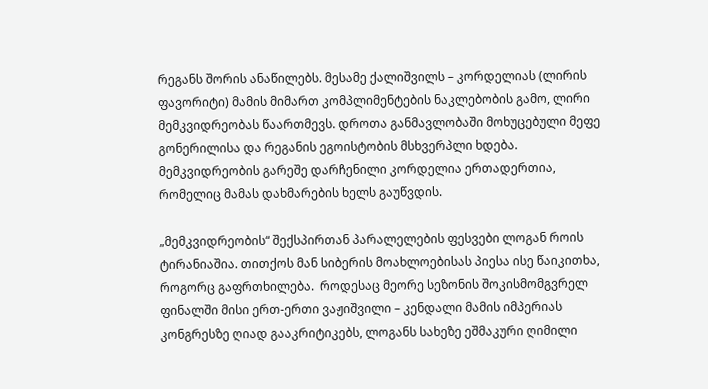რეგანს შორის ანაწილებს. მესამე ქალიშვილს – კორდელიას (ლირის ფავორიტი) მამის მიმართ კომპლიმენტების ნაკლებობის გამო, ლირი მემკვიდრეობას წაართმევს. დროთა განმავლობაში მოხუცებული მეფე გონერილისა და რეგანის ეგოისტობის მსხვერპლი ხდება. მემკვიდრეობის გარეშე დარჩენილი კორდელია ერთადერთია, რომელიც მამას დახმარების ხელს გაუწვდის.

„მემკვიდრეობის“ შექსპირთან პარალელების ფესვები ლოგან როის ტირანიაშია. თითქოს მან სიბერის მოახლოებისას პიესა ისე წაიკითხა, როგორც გაფრთხილება.  როდესაც მეორე სეზონის შოკისმომგვრელ ფინალში მისი ერთ-ერთი ვაჟიშვილი – კენდალი მამის იმპერიას კონგრესზე ღიად გააკრიტიკებს, ლოგანს სახეზე ეშმაკური ღიმილი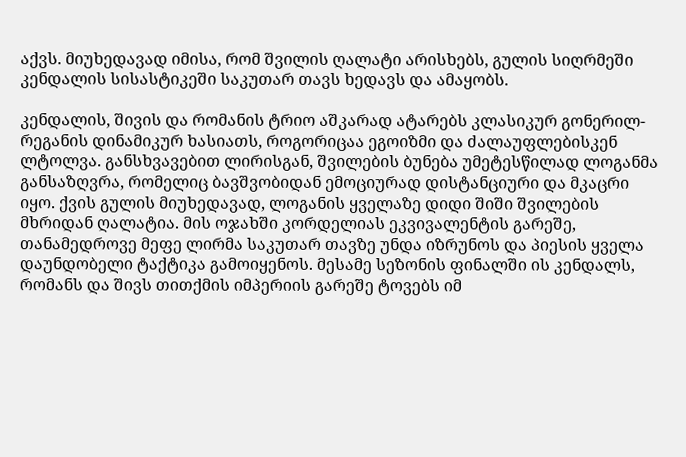აქვს. მიუხედავად იმისა, რომ შვილის ღალატი არისხებს, გულის სიღრმეში კენდალის სისასტიკეში საკუთარ თავს ხედავს და ამაყობს.

კენდალის, შივის და რომანის ტრიო აშკარად ატარებს კლასიკურ გონერილ-რეგანის დინამიკურ ხასიათს, როგორიცაა ეგოიზმი და ძალაუფლებისკენ ლტოლვა. განსხვავებით ლირისგან, შვილების ბუნება უმეტესწილად ლოგანმა განსაზღვრა, რომელიც ბავშვობიდან ემოციურად დისტანციური და მკაცრი იყო. ქვის გულის მიუხედავად, ლოგანის ყველაზე დიდი შიში შვილების მხრიდან ღალატია. მის ოჯახში კორდელიას ეკვივალენტის გარეშე, თანამედროვე მეფე ლირმა საკუთარ თავზე უნდა იზრუნოს და პიესის ყველა დაუნდობელი ტაქტიკა გამოიყენოს. მესამე სეზონის ფინალში ის კენდალს, რომანს და შივს თითქმის იმპერიის გარეშე ტოვებს იმ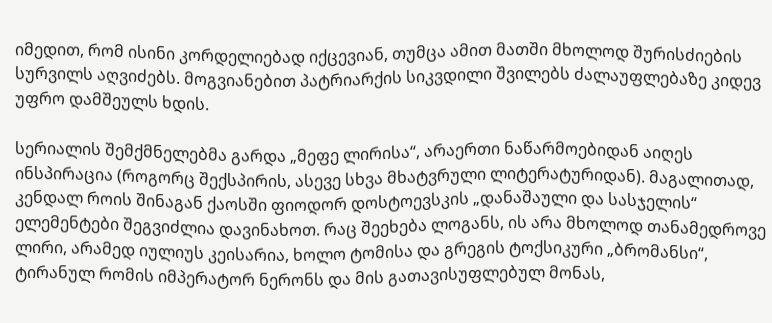იმედით, რომ ისინი კორდელიებად იქცევიან, თუმცა ამით მათში მხოლოდ შურისძიების სურვილს აღვიძებს. მოგვიანებით პატრიარქის სიკვდილი შვილებს ძალაუფლებაზე კიდევ უფრო დამშეულს ხდის.

სერიალის შემქმნელებმა გარდა „მეფე ლირისა“, არაერთი ნაწარმოებიდან აიღეს ინსპირაცია (როგორც შექსპირის, ასევე სხვა მხატვრული ლიტერატურიდან). მაგალითად, კენდალ როის შინაგან ქაოსში ფიოდორ დოსტოევსკის „დანაშაული და სასჯელის“ ელემენტები შეგვიძლია დავინახოთ. რაც შეეხება ლოგანს, ის არა მხოლოდ თანამედროვე ლირი, არამედ იულიუს კეისარია, ხოლო ტომისა და გრეგის ტოქსიკური „ბრომანსი“, ტირანულ რომის იმპერატორ ნერონს და მის გათავისუფლებულ მონას,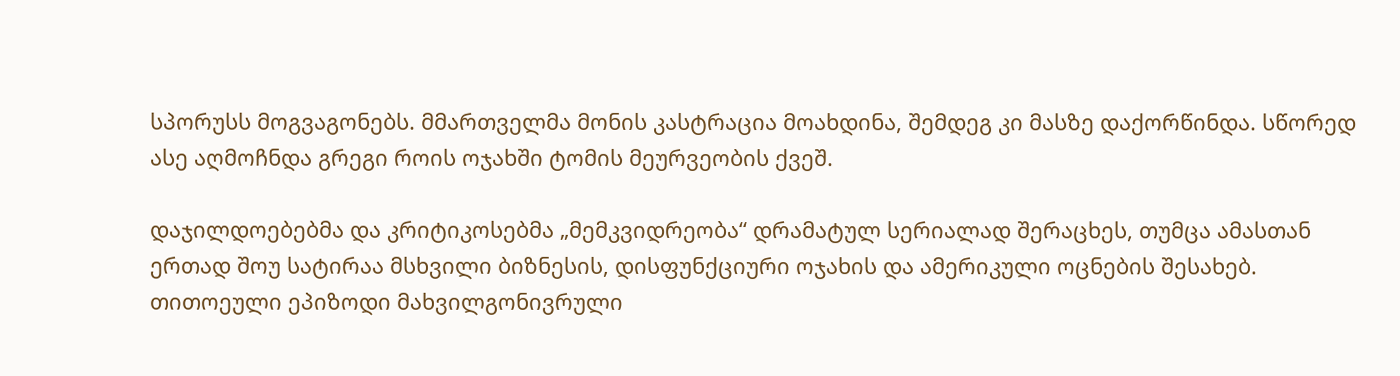სპორუსს მოგვაგონებს. მმართველმა მონის კასტრაცია მოახდინა, შემდეგ კი მასზე დაქორწინდა. სწორედ ასე აღმოჩნდა გრეგი როის ოჯახში ტომის მეურვეობის ქვეშ.

დაჯილდოებებმა და კრიტიკოსებმა „მემკვიდრეობა“ დრამატულ სერიალად შერაცხეს, თუმცა ამასთან ერთად შოუ სატირაა მსხვილი ბიზნესის, დისფუნქციური ოჯახის და ამერიკული ოცნების შესახებ.  თითოეული ეპიზოდი მახვილგონივრული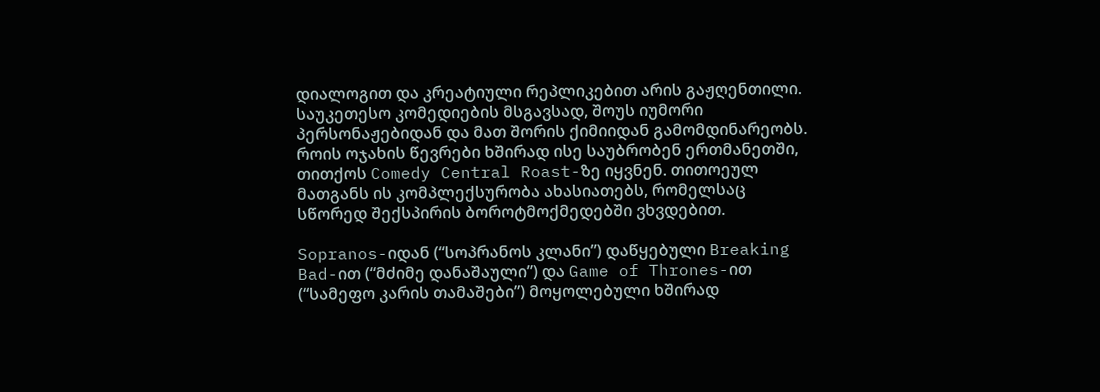დიალოგით და კრეატიული რეპლიკებით არის გაჟღენთილი. საუკეთესო კომედიების მსგავსად, შოუს იუმორი პერსონაჟებიდან და მათ შორის ქიმიიდან გამომდინარეობს. როის ოჯახის წევრები ხშირად ისე საუბრობენ ერთმანეთში, თითქოს Comedy Central Roast-ზე იყვნენ. თითოეულ მათგანს ის კომპლექსურობა ახასიათებს, რომელსაც სწორედ შექსპირის ბოროტმოქმედებში ვხვდებით.

Sopranos-იდან (“სოპრანოს კლანი”) დაწყებული Breaking Bad-ით (“მძიმე დანაშაული”) და Game of Thrones-ით (“სამეფო კარის თამაშები”) მოყოლებული ხშირად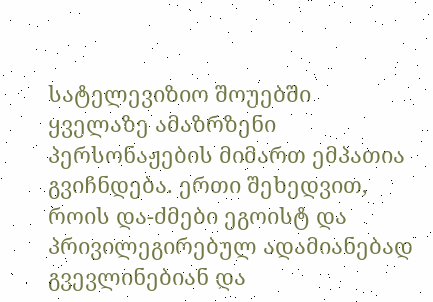სატელევიზიო შოუებში ყველაზე ამაზრზენი პერსონაჟების მიმართ ემპათია გვიჩნდება. ერთი შეხედვით, როის და-ძმები ეგოისტ და პრივილეგირებულ ადამიანებად გვევლინებიან და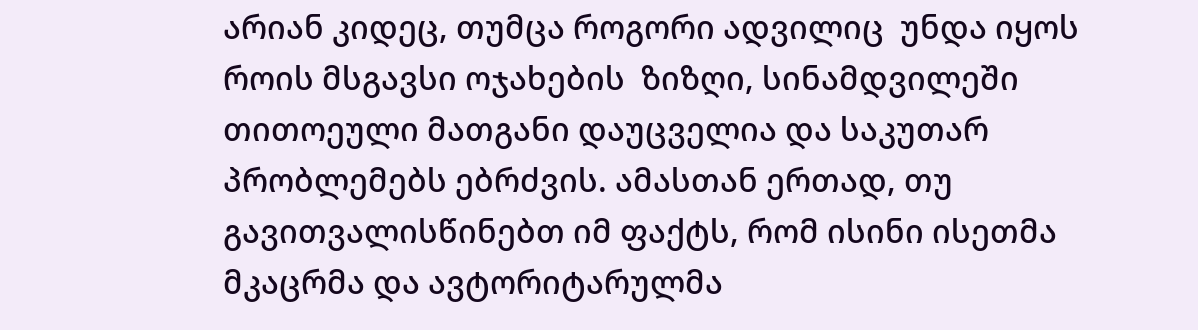არიან კიდეც, თუმცა როგორი ადვილიც  უნდა იყოს როის მსგავსი ოჯახების  ზიზღი, სინამდვილეში თითოეული მათგანი დაუცველია და საკუთარ პრობლემებს ებრძვის. ამასთან ერთად, თუ გავითვალისწინებთ იმ ფაქტს, რომ ისინი ისეთმა მკაცრმა და ავტორიტარულმა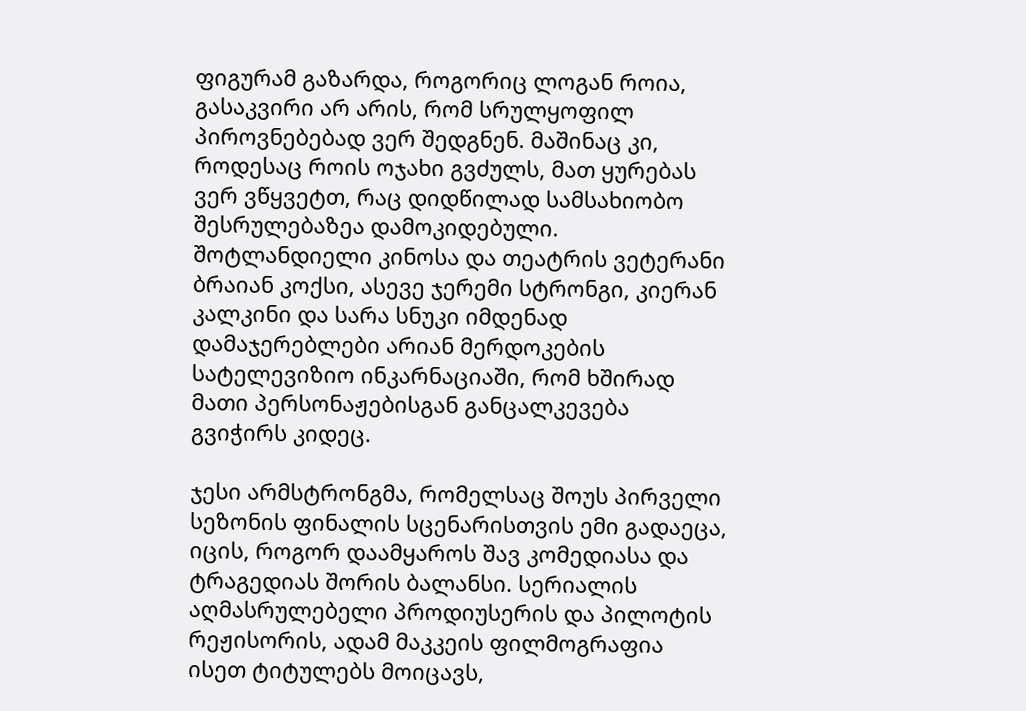ფიგურამ გაზარდა, როგორიც ლოგან როია, გასაკვირი არ არის, რომ სრულყოფილ პიროვნებებად ვერ შედგნენ. მაშინაც კი, როდესაც როის ოჯახი გვძულს, მათ ყურებას ვერ ვწყვეტთ, რაც დიდწილად სამსახიობო შესრულებაზეა დამოკიდებული. შოტლანდიელი კინოსა და თეატრის ვეტერანი ბრაიან კოქსი, ასევე ჯერემი სტრონგი, კიერან კალკინი და სარა სნუკი იმდენად დამაჯერებლები არიან მერდოკების სატელევიზიო ინკარნაციაში, რომ ხშირად მათი პერსონაჟებისგან განცალკევება გვიჭირს კიდეც.

ჯესი არმსტრონგმა, რომელსაც შოუს პირველი სეზონის ფინალის სცენარისთვის ემი გადაეცა, იცის, როგორ დაამყაროს შავ კომედიასა და ტრაგედიას შორის ბალანსი. სერიალის აღმასრულებელი პროდიუსერის და პილოტის რეჟისორის, ადამ მაკკეის ფილმოგრაფია ისეთ ტიტულებს მოიცავს,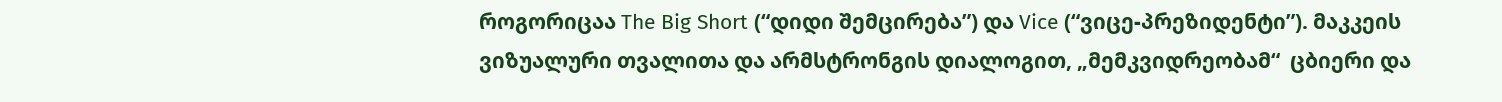როგორიცაა The Big Short (“დიდი შემცირება”) და Vice (“ვიცე-პრეზიდენტი”). მაკკეის ვიზუალური თვალითა და არმსტრონგის დიალოგით, „მემკვიდრეობამ“  ცბიერი და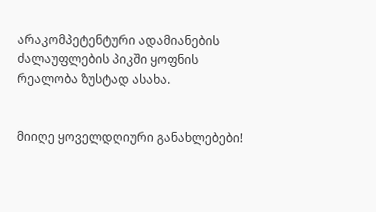არაკომპეტენტური ადამიანების ძალაუფლების პიკში ყოფნის რეალობა ზუსტად ასახა.


მიიღე ყოველდღიური განახლებები!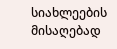სიახლეების მისაღებად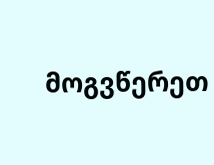მოგვწერეთ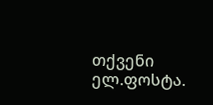თქვენი ელ.ფოსტა.